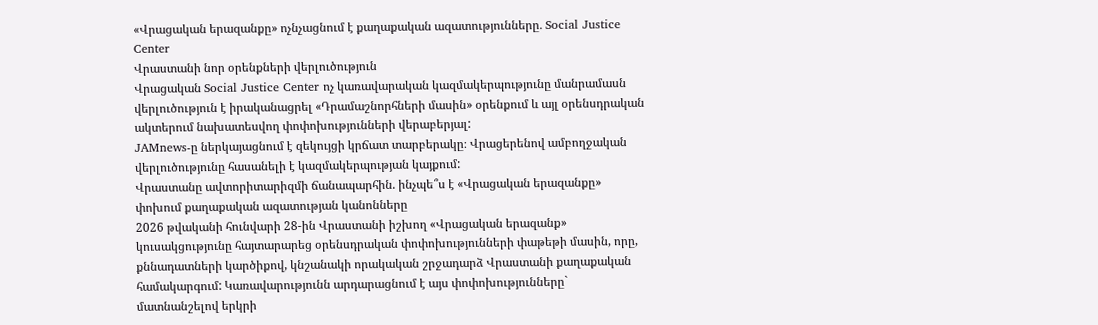«Վրացական երազանքը» ոչնչացնում է քաղաքական ազատությունները․ Social Justice Center
Վրաստանի նոր օրենքների վերլուծություն
Վրացական Social Justice Center ոչ կառավարական կազմակերպությունը մանրամասն վերլուծություն է իրականացրել «Դրամաշնորհների մասին» օրենքում և այլ օրենսդրական ակտերում նախատեսվող փոփոխությունների վերաբերյալ:
JAMnews-ը ներկայացնում է զեկույցի կրճատ տարբերակը։ Վրացերենով ամբողջական վերլուծությունը հասանելի է կազմակերպության կայքում:
Վրաստանը ավտորիտարիզմի ճանապարհին. ինչպե՞ս է «Վրացական երազանքը» փոխում քաղաքական ազատության կանոնները
2026 թվականի հունվարի 28-ին Վրաստանի իշխող «Վրացական երազանք» կուսակցությունը հայտարարեց օրենսդրական փոփոխությունների փաթեթի մասին, որը, քննադատների կարծիքով, կնշանակի որակական շրջադարձ Վրաստանի քաղաքական համակարգում: Կառավարությունն արդարացնում է այս փոփոխությունները` մատնանշելով երկրի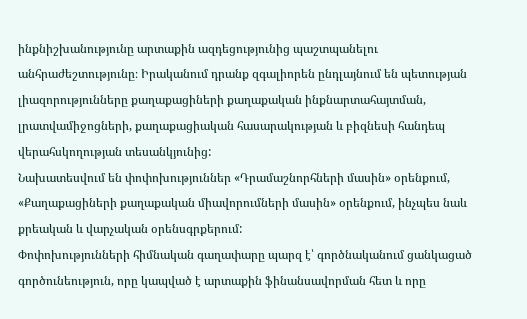ինքնիշխանությունը արտաքին ազդեցությունից պաշտպանելու անհրաժեշտությունը։ Իրականում դրանք զգալիորեն ընդլայնում են պետության լիազորությունները քաղաքացիների քաղաքական ինքնարտահայտման, լրատվամիջոցների, քաղաքացիական հասարակության և բիզնեսի հանդեպ վերահսկողության տեսանկյունից:
Նախատեսվում են փոփոխություններ «Դրամաշնորհների մասին» օրենքում, «Քաղաքացիների քաղաքական միավորումների մասին» օրենքում, ինչպես նաև քրեական և վարչական օրենսգրքերում:
Փոփոխությունների հիմնական գաղափարը պարզ է՝ գործնականում ցանկացած գործունեություն, որը կապված է արտաքին ֆինանսավորման հետ և որը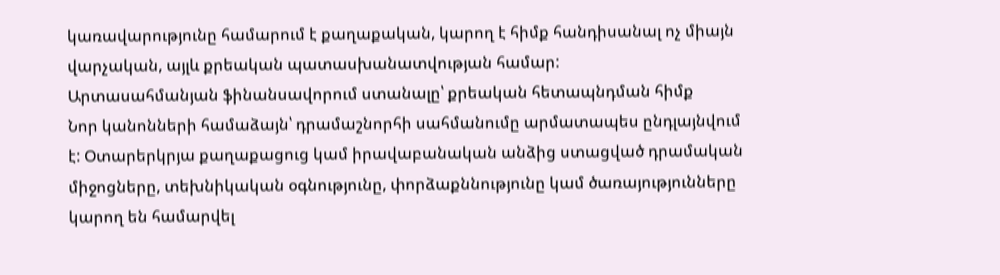կառավարությունը համարում է քաղաքական, կարող է հիմք հանդիսանալ ոչ միայն վարչական, այլև քրեական պատասխանատվության համար:
Արտասահմանյան ֆինանսավորում ստանալը՝ քրեական հետապնդման հիմք
Նոր կանոնների համաձայն՝ դրամաշնորհի սահմանումը արմատապես ընդլայնվում է: Օտարերկրյա քաղաքացուց կամ իրավաբանական անձից ստացված դրամական միջոցները, տեխնիկական օգնությունը, փորձաքննությունը կամ ծառայությունները կարող են համարվել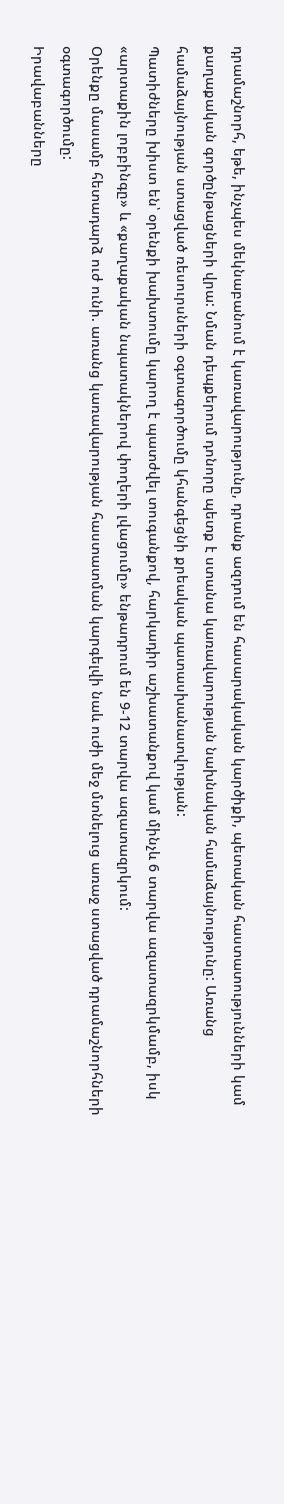դրամաշնորհ, եթե, ինչպես մեկնաբանում է կառավարությունը, դրանք ազդում են հասարակական կարծիքի, պետական հաստատությունների կամ քաղաքական գործընթացների վրա: Նման դեպքերում դոնորը պետք է ստանա կառավարության նախնական համաձայնությունը: Առանց համաձայնության ստացված ռեսուրսների օգտագործումը կհանգեցնի քրեական պատասխանատվության:
Պատիժները խիստ են՝ օրենքի խախտումը կարող է պատժվել տուգանքով, հարկադիր աշխատանքով կամ մինչև 6 տարվա ազատազրկմամբ, իսկ «արտաքին լոբբինգը» և «քաղաքական նպատակներով փողերի լվացումը» ենթադրում են 9-12 տարվա ազատազրկում:
Օրենքը մասամբ հետադարձ ուժ ունի. առանց կառավարության հաստատման կարգելվի նաև ուժի մեջ մտնելուց առաջ ստացված դրամաշնորհների օգտագործումը:
Իրավաբանները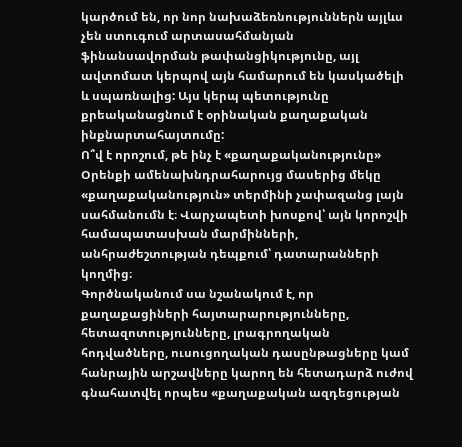կարծում են, որ նոր նախաձեռնություններն այլևս չեն ստուգում արտասահմանյան ֆինանսավորման թափանցիկությունը, այլ ավտոմատ կերպով այն համարում են կասկածելի և սպառնալից: Այս կերպ պետությունը քրեականացնում է օրինական քաղաքական ինքնարտահայտումը:
Ո՞վ է որոշում, թե ինչ է «քաղաքականությունը»
Օրենքի ամենախնդրահարույց մասերից մեկը «քաղաքականություն» տերմինի չափազանց լայն սահմանումն է։ Վարչապետի խոսքով՝ այն կորոշվի համապատասխան մարմինների, անհրաժեշտության դեպքում՝ դատարանների կողմից։
Գործնականում սա նշանակում է, որ քաղաքացիների հայտարարությունները, հետազոտությունները, լրագրողական հոդվածները, ուսուցողական դասընթացները կամ հանրային արշավները կարող են հետադարձ ուժով գնահատվել որպես «քաղաքական ազդեցության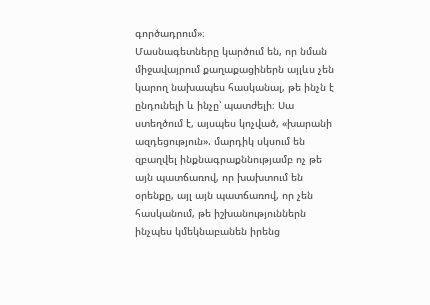գործադրում»։
Մասնագետները կարծում են, որ նման միջավայրում քաղաքացիներն այլևս չեն կարող նախապես հասկանալ, թե ինչն է ընդունելի և ինչը՝ պատժելի։ Սա ստեղծում է, այսպես կոչված, «խարանի ազդեցություն». մարդիկ սկսում են զբաղվել ինքնագրաքննությամբ ոչ թե այն պատճառով, որ խախտում են օրենքը, այլ այն պատճառով, որ չեն հասկանում, թե իշխանություններն ինչպես կմեկնաբանեն իրենց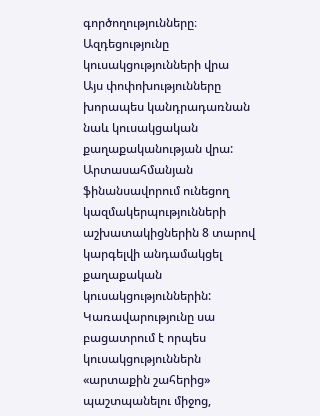գործողությունները։
Ազդեցությունը կուսակցությունների վրա
Այս փոփոխությունները խորապես կանդրադառնան նաև կուսակցական քաղաքականության վրա:
Արտասահմանյան ֆինանսավորում ունեցող կազմակերպությունների աշխատակիցներին 8 տարով կարգելվի անդամակցել քաղաքական կուսակցություններին:
Կառավարությունը սա բացատրում է որպես կուսակցություններն «արտաքին շահերից» պաշտպանելու միջոց,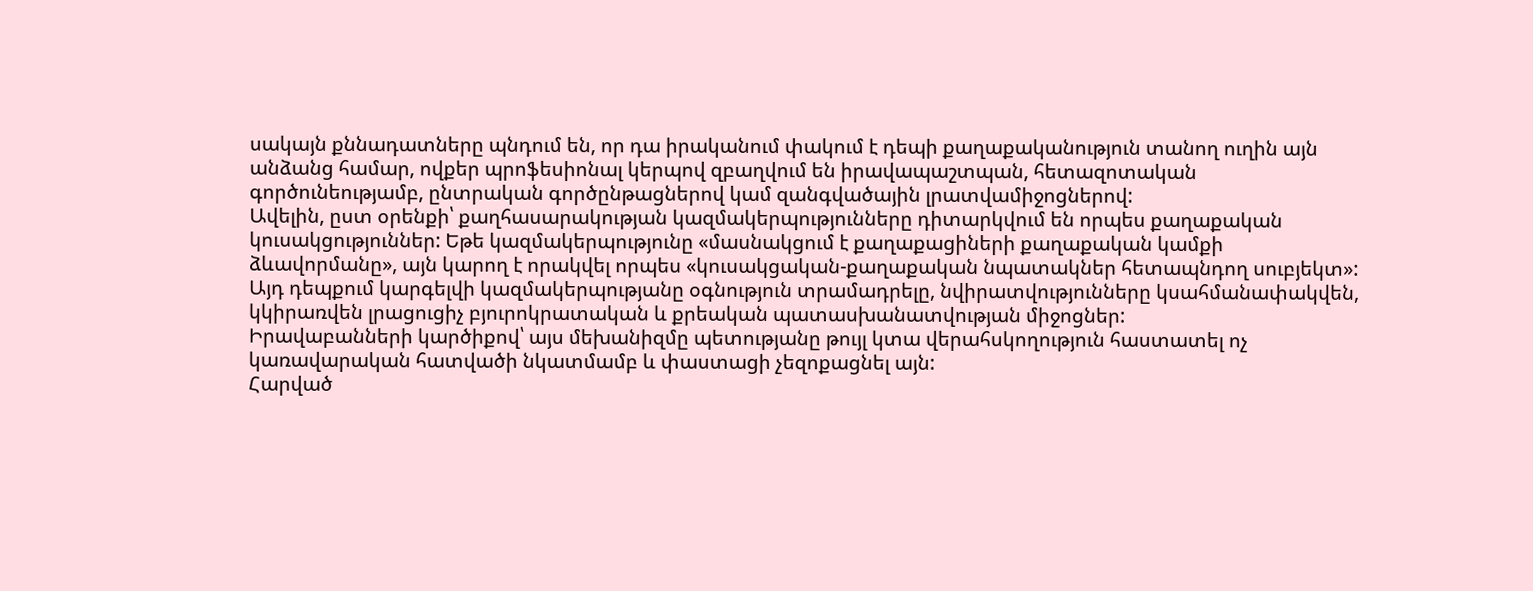սակայն քննադատները պնդում են, որ դա իրականում փակում է դեպի քաղաքականություն տանող ուղին այն անձանց համար, ովքեր պրոֆեսիոնալ կերպով զբաղվում են իրավապաշտպան, հետազոտական գործունեությամբ, ընտրական գործընթացներով կամ զանգվածային լրատվամիջոցներով:
Ավելին, ըստ օրենքի՝ քաղհասարակության կազմակերպությունները դիտարկվում են որպես քաղաքական կուսակցություններ: Եթե կազմակերպությունը «մասնակցում է քաղաքացիների քաղաքական կամքի ձևավորմանը», այն կարող է որակվել որպես «կուսակցական-քաղաքական նպատակներ հետապնդող սուբյեկտ»: Այդ դեպքում կարգելվի կազմակերպությանը օգնություն տրամադրելը, նվիրատվությունները կսահմանափակվեն, կկիրառվեն լրացուցիչ բյուրոկրատական և քրեական պատասխանատվության միջոցներ:
Իրավաբանների կարծիքով՝ այս մեխանիզմը պետությանը թույլ կտա վերահսկողություն հաստատել ոչ կառավարական հատվածի նկատմամբ և փաստացի չեզոքացնել այն:
Հարված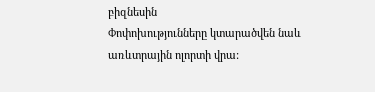բիզնեսին
Փոփոխությունները կտարածվեն նաև առևտրային ոլորտի վրա: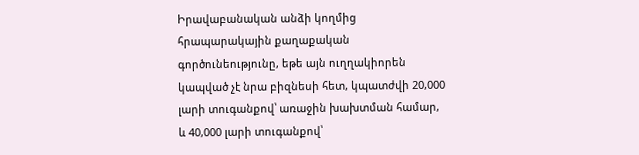Իրավաբանական անձի կողմից հրապարակային քաղաքական գործունեությունը, եթե այն ուղղակիորեն կապված չէ նրա բիզնեսի հետ, կպատժվի 20,000 լարի տուգանքով՝ առաջին խախտման համար, և 40,000 լարի տուգանքով՝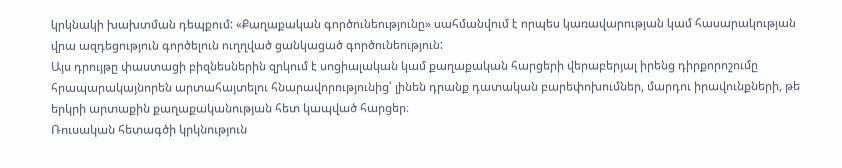կրկնակի խախտման դեպքում: «Քաղաքական գործունեությունը» սահմանվում է որպես կառավարության կամ հասարակության վրա ազդեցություն գործելուն ուղղված ցանկացած գործունեություն:
Այս դրույթը փաստացի բիզնեսներին զրկում է սոցիալական կամ քաղաքական հարցերի վերաբերյալ իրենց դիրքորոշումը հրապարակայնորեն արտահայտելու հնարավորությունից՝ լինեն դրանք դատական բարեփոխումներ, մարդու իրավունքների, թե երկրի արտաքին քաղաքականության հետ կապված հարցեր։
Ռուսական հետագծի կրկնություն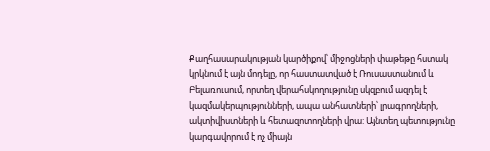Քաղհասարակության կարծիքով՝ միջոցների փաթեթը հստակ կրկնում է այն մոդելը, որ հաստատված է Ռուսաստանում և Բելառուսում, որտեղ վերահսկողությունը սկզբում ազդել է կազմակերպությունների, ապա անհատների՝ լրագրողների, ակտիվիստների և հետազոտողների վրա: Այնտեղ պետությունը կարգավորում է ոչ միայն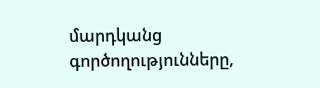մարդկանց գործողությունները,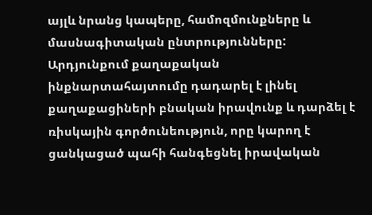այլև նրանց կապերը, համոզմունքները և մասնագիտական ընտրությունները:
Արդյունքում քաղաքական ինքնարտահայտումը դադարել է լինել քաղաքացիների բնական իրավունք և դարձել է ռիսկային գործունեություն, որը կարող է ցանկացած պահի հանգեցնել իրավական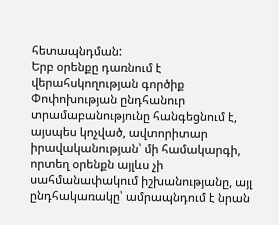հետապնդման:
Երբ օրենքը դառնում է վերահսկողության գործիք
Փոփոխության ընդհանուր տրամաբանությունը հանգեցնում է, այսպես կոչված, ավտորիտար իրավականության՝ մի համակարգի, որտեղ օրենքն այլևս չի սահմանափակում իշխանությանը, այլ ընդհակառակը՝ ամրապնդում է նրան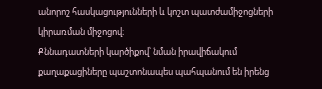անորոշ հասկացությունների և կոշտ պատժամիջոցների կիրառման միջոցով։
Քննադատների կարծիքով՝ նման իրավիճակում քաղաքացիները պաշտոնապես պահպանում են իրենց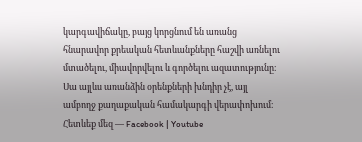կարգավիճակը, բայց կորցնում են առանց հնարավոր քրեական հետևանքները հաշվի առնելու մտածելու, միավորվելու և գործելու ազատությունը։ Սա այլևս առանձին օրենքների խնդիր չէ, այլ ամբողջ քաղաքական համակարգի վերափոխում։
Հետևեք մեզ — Facebook | Youtube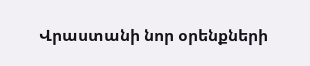Վրաստանի նոր օրենքների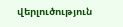վերլուծություն